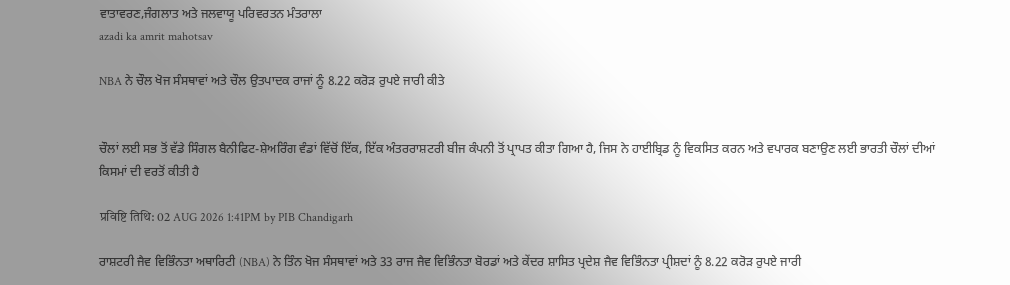ਵਾਤਾਵਰਣ,ਜੰਗਲਾਤ ਅਤੇ ਜਲਵਾਯੂ ਪਰਿਵਰਤਨ ਮੰਤਰਾਲਾ
azadi ka amrit mahotsav

NBA ਨੇ ਚੌਲ ਖੋਜ ਸੰਸਥਾਵਾਂ ਅਤੇ ਚੌਲ ਉਤਪਾਦਕ ਰਾਜਾਂ ਨੂੰ 8.22 ਕਰੋੜ ਰੁਪਏ ਜਾਰੀ ਕੀਤੇ


ਚੌਲਾਂ ਲਈ ਸਭ ਤੋਂ ਵੱਡੇ ਸਿੰਗਲ ਬੈਨੀਫਿਟ-ਸ਼ੇਅਰਿੰਗ ਵੰਡਾਂ ਵਿੱਚੋਂ ਇੱਕ, ਇੱਕ ਅੰਤਰਰਾਸ਼ਟਰੀ ਬੀਜ ਕੰਪਨੀ ਤੋਂ ਪ੍ਰਾਪਤ ਕੀਤਾ ਗਿਆ ਹੈ, ਜਿਸ ਨੇ ਹਾਈਬ੍ਰਿਡ ਨੂੰ ਵਿਕਸਿਤ ਕਰਨ ਅਤੇ ਵਪਾਰਕ ਬਣਾਉਣ ਲਈ ਭਾਰਤੀ ਚੌਲਾਂ ਦੀਆਂ ਕਿਸਮਾਂ ਦੀ ਵਰਤੋਂ ਕੀਤੀ ਹੈ

प्रविष्टि तिथि: 02 AUG 2026 1:41PM by PIB Chandigarh

ਰਾਸ਼ਟਰੀ ਜੈਵ ਵਿਭਿੰਨਤਾ ਅਥਾਰਿਟੀ (NBA) ਨੇ ਤਿੰਨ ਖੋਜ ਸੰਸਥਾਵਾਂ ਅਤੇ 33 ਰਾਜ ਜੈਵ ਵਿਭਿੰਨਤਾ ਬੋਰਡਾਂ ਅਤੇ ਕੇਂਦਰ ਸ਼ਾਸਿਤ ਪ੍ਰਦੇਸ਼ ਜੈਵ ਵਿਭਿੰਨਤਾ ਪ੍ਰੀਸ਼ਦਾਂ ਨੂੰ 8.22 ਕਰੋੜ ਰੁਪਏ ਜਾਰੀ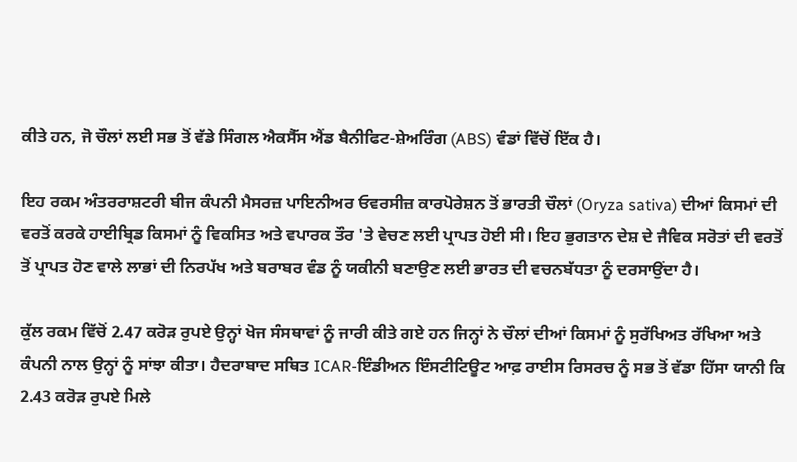ਕੀਤੇ ਹਨ, ਜੋ ਚੌਲਾਂ ਲਈ ਸਭ ਤੋਂ ਵੱਡੇ ਸਿੰਗਲ ਐਕਸੈੱਸ ਐਂਡ ਬੈਨੀਫਿਟ-ਸ਼ੇਅਰਿੰਗ (ABS) ਵੰਡਾਂ ਵਿੱਚੋਂ ਇੱਕ ਹੈ।

ਇਹ ਰਕਮ ਅੰਤਰਰਾਸ਼ਟਰੀ ਬੀਜ ਕੰਪਨੀ ਮੈਸਰਜ਼ ਪਾਇਨੀਅਰ ਓਵਰਸੀਜ਼ ਕਾਰਪੋਰੇਸ਼ਨ ਤੋਂ ਭਾਰਤੀ ਚੌਲਾਂ (Oryza sativa) ਦੀਆਂ ਕਿਸਮਾਂ ਦੀ ਵਰਤੋਂ ਕਰਕੇ ਹਾਈਬ੍ਰਿਡ ਕਿਸਮਾਂ ਨੂੰ ਵਿਕਸਿਤ ਅਤੇ ਵਪਾਰਕ ਤੌਰ 'ਤੇ ਵੇਚਣ ਲਈ ਪ੍ਰਾਪਤ ਹੋਈ ਸੀ। ਇਹ ਭੁਗਤਾਨ ਦੇਸ਼ ਦੇ ਜੈਵਿਕ ਸਰੋਤਾਂ ਦੀ ਵਰਤੋਂ ਤੋਂ ਪ੍ਰਾਪਤ ਹੋਣ ਵਾਲੇ ਲਾਭਾਂ ਦੀ ਨਿਰਪੱਖ ਅਤੇ ਬਰਾਬਰ ਵੰਡ ਨੂੰ ਯਕੀਨੀ ਬਣਾਉਣ ਲਈ ਭਾਰਤ ਦੀ ਵਚਨਬੱਧਤਾ ਨੂੰ ਦਰਸਾਉਂਦਾ ਹੈ।

ਕੁੱਲ ਰਕਮ ਵਿੱਚੋਂ 2.47 ਕਰੋੜ ਰੁਪਏ ਉਨ੍ਹਾਂ ਖੋਜ ਸੰਸਥਾਵਾਂ ਨੂੰ ਜਾਰੀ ਕੀਤੇ ਗਏ ਹਨ ਜਿਨ੍ਹਾਂ ਨੇ ਚੌਲਾਂ ਦੀਆਂ ਕਿਸਮਾਂ ਨੂੰ ਸੁਰੱਖਿਅਤ ਰੱਖਿਆ ਅਤੇ ਕੰਪਨੀ ਨਾਲ ਉਨ੍ਹਾਂ ਨੂੰ ਸਾਂਝਾ ਕੀਤਾ। ਹੈਦਰਾਬਾਦ ਸਥਿਤ ICAR-ਇੰਡੀਅਨ ਇੰਸਟੀਟਿਊਟ ਆਫ਼ ਰਾਈਸ ਰਿਸਰਚ ਨੂੰ ਸਭ ਤੋਂ ਵੱਡਾ ਹਿੱਸਾ ਯਾਨੀ ਕਿ 2.43 ਕਰੋੜ ਰੁਪਏ ਮਿਲੇ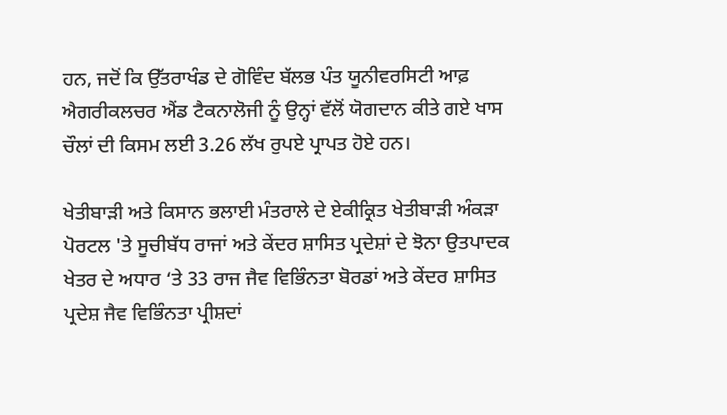ਹਨ, ਜਦੋਂ ਕਿ ਉੱਤਰਾਖੰਡ ਦੇ ਗੋਵਿੰਦ ਬੱਲਭ ਪੰਤ ਯੂਨੀਵਰਸਿਟੀ ਆਫ਼ ਐਗਰੀਕਲਚਰ ਐਂਡ ਟੈਕਨਾਲੋਜੀ ਨੂੰ ਉਨ੍ਹਾਂ ਵੱਲੋਂ ਯੋਗਦਾਨ ਕੀਤੇ ਗਏ ਖਾਸ ਚੌਲਾਂ ਦੀ ਕਿਸਮ ਲਈ 3.26 ਲੱਖ ਰੁਪਏ ਪ੍ਰਾਪਤ ਹੋਏ ਹਨ।

ਖੇਤੀਬਾੜੀ ਅਤੇ ਕਿਸਾਨ ਭਲਾਈ ਮੰਤਰਾਲੇ ਦੇ ਏਕੀਕ੍ਰਿਤ ਖੇਤੀਬਾੜੀ ਅੰਕੜਾ ਪੋਰਟਲ 'ਤੇ ਸੂਚੀਬੱਧ ਰਾਜਾਂ ਅਤੇ ਕੇਂਦਰ ਸ਼ਾਸਿਤ ਪ੍ਰਦੇਸ਼ਾਂ ਦੇ ਝੋਨਾ ਉਤਪਾਦਕ ਖੇਤਰ ਦੇ ਅਧਾਰ ‘ਤੇ 33 ਰਾਜ ਜੈਵ ਵਿਭਿੰਨਤਾ ਬੋਰਡਾਂ ਅਤੇ ਕੇਂਦਰ ਸ਼ਾਸਿਤ ਪ੍ਰਦੇਸ਼ ਜੈਵ ਵਿਭਿੰਨਤਾ ਪ੍ਰੀਸ਼ਦਾਂ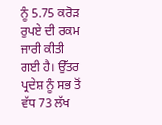ਨੂੰ 5.75 ਕਰੋੜ ਰੁਪਏ ਦੀ ਰਕਮ ਜਾਰੀ ਕੀਤੀ ਗਈ ਹੈ। ਉੱਤਰ ਪ੍ਰਦੇਸ਼ ਨੂੰ ਸਭ ਤੋਂ ਵੱਧ 73 ਲੱਖ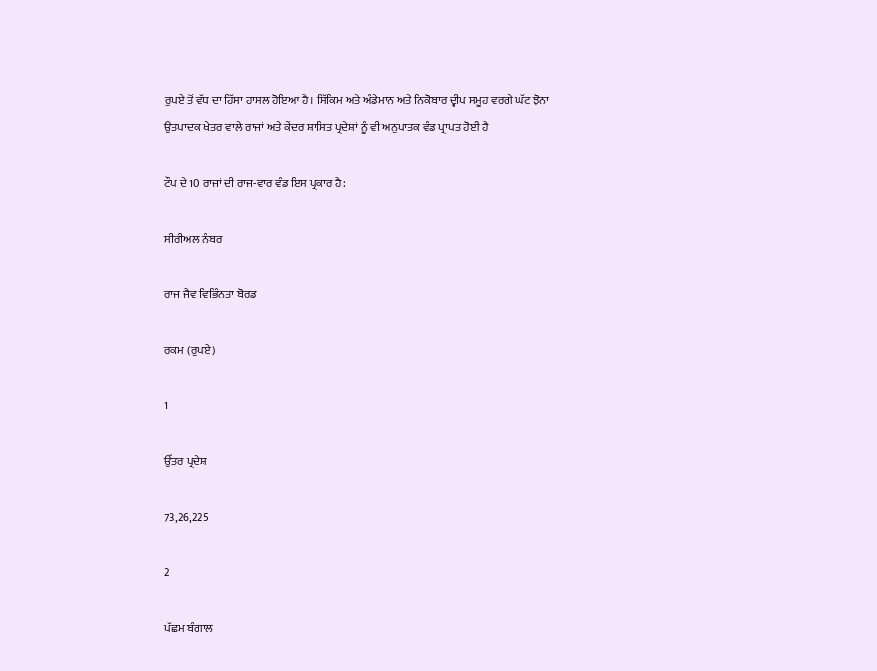ਰੁਪਏ ਤੋਂ ਵੱਧ ਦਾ ਹਿੱਸਾ ਹਾਸਲ ਹੋਇਆ ਹੈ। ਸਿੱਕਿਮ ਅਤੇ ਅੰਡੇਮਾਨ ਅਤੇ ਨਿਕੋਬਾਰ ਦ੍ਵੀਪ ਸਮੂਹ ਵਰਗੇ ਘੱਟ ਝੋਨਾ ਉਤਪਾਦਕ ਖੇਤਰ ਵਾਲੇ ਰਾਜਾਂ ਅਤੇ ਕੇਂਦਰ ਸ਼ਾਸਿਤ ਪ੍ਰਦੇਸ਼ਾਂ ਨੂੰ ਵੀ ਅਨੁਪਾਤਕ ਵੰਡ ਪ੍ਰਾਪਤ ਹੋਈ ਹੈ

ਟੌਪ ਦੇ 10 ਰਾਜਾਂ ਦੀ ਰਾਜ-ਵਾਰ ਵੰਡ ਇਸ ਪ੍ਰਕਾਰ ਹੈ:

ਸੀਰੀਅਲ ਨੰਬਰ

ਰਾਜ ਜੈਵ ਵਿਭਿੰਨਤਾ ਬੋਰਡ

ਰਕਮ (ਰੁਪਏ)

1

ਉੱਤਰ ਪ੍ਰਦੇਸ਼

73,26,225

2

ਪੱਛਮ ਬੰਗਾਲ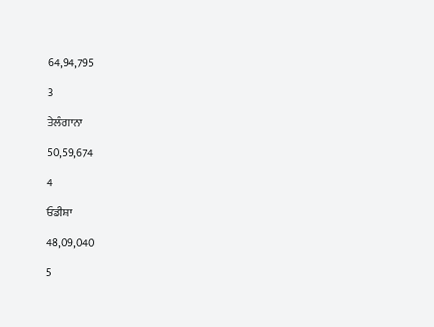64,94,795

3

ਤੇਲੰਗਾਨਾ

50,59,674

4

ਓਡੀਸ਼ਾ

48,09,040

5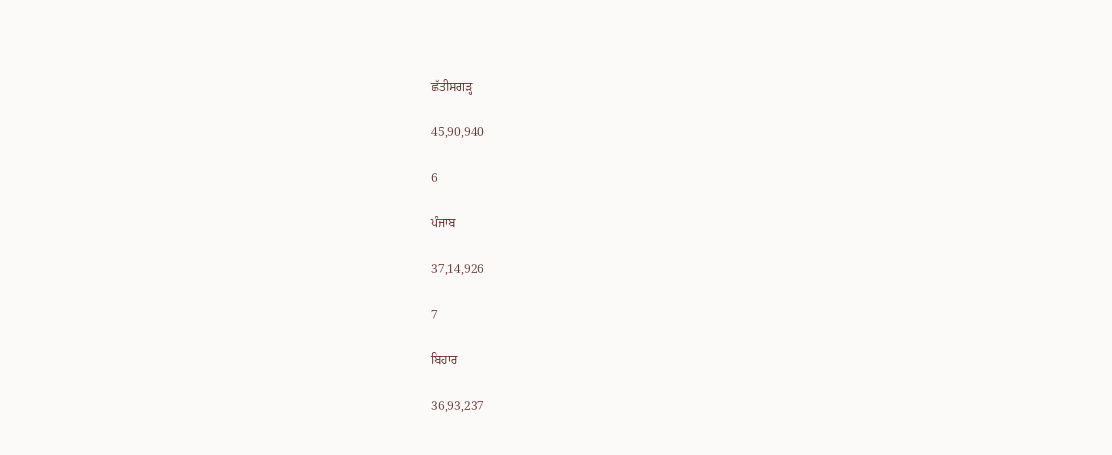ਛੱਤੀਸਗੜ੍ਹ

45,90,940

6

ਪੰਜਾਬ

37,14,926

7

ਬਿਹਾਰ

36,93,237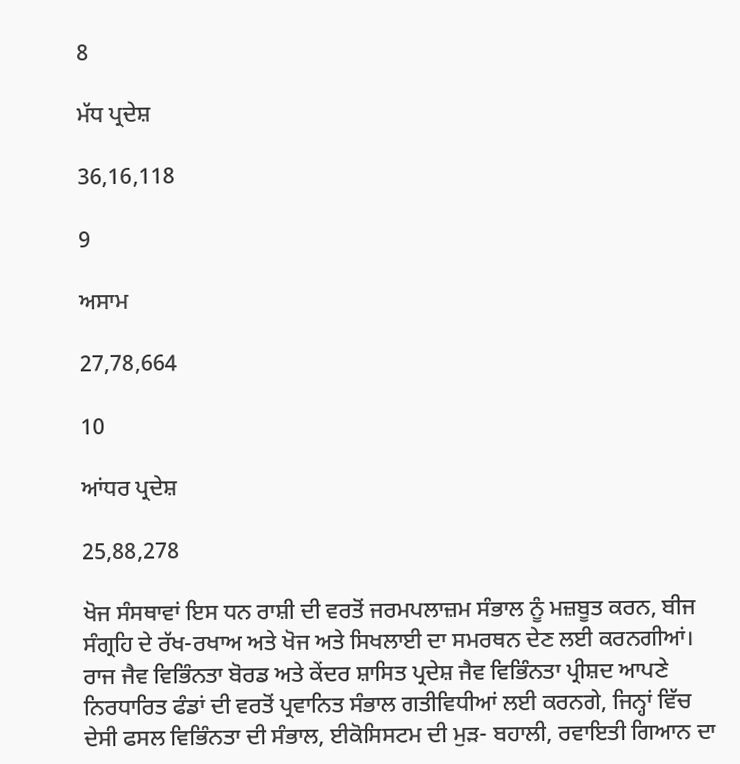8

ਮੱਧ ਪ੍ਰਦੇਸ਼

36,16,118

9

ਅਸਾਮ

27,78,664

10

ਆਂਧਰ ਪ੍ਰਦੇਸ਼

25,88,278

ਖੋਜ ਸੰਸਥਾਵਾਂ ਇਸ ਧਨ ਰਾਸ਼ੀ ਦੀ ਵਰਤੋਂ ਜਰਮਪਲਾਜ਼ਮ ਸੰਭਾਲ ਨੂੰ ਮਜ਼ਬੂਤ ਕਰਨ, ਬੀਜ ਸੰਗ੍ਰਹਿ ਦੇ ਰੱਖ-ਰਖਾਅ ਅਤੇ ਖੋਜ ਅਤੇ ਸਿਖਲਾਈ ਦਾ ਸਮਰਥਨ ਦੇਣ ਲਈ ਕਰਨਗੀਆਂ। ਰਾਜ ਜੈਵ ਵਿਭਿੰਨਤਾ ਬੋਰਡ ਅਤੇ ਕੇਂਦਰ ਸ਼ਾਸਿਤ ਪ੍ਰਦੇਸ਼ ਜੈਵ ਵਿਭਿੰਨਤਾ ਪ੍ਰੀਸ਼ਦ ਆਪਣੇ ਨਿਰਧਾਰਿਤ ਫੰਡਾਂ ਦੀ ਵਰਤੋਂ ਪ੍ਰਵਾਨਿਤ ਸੰਭਾਲ ਗਤੀਵਿਧੀਆਂ ਲਈ ਕਰਨਗੇ, ਜਿਨ੍ਹਾਂ ਵਿੱਚ ਦੇਸੀ ਫਸਲ ਵਿਭਿੰਨਤਾ ਦੀ ਸੰਭਾਲ, ਈਕੋਸਿਸਟਮ ਦੀ ਮੁੜ- ਬਹਾਲੀ, ਰਵਾਇਤੀ ਗਿਆਨ ਦਾ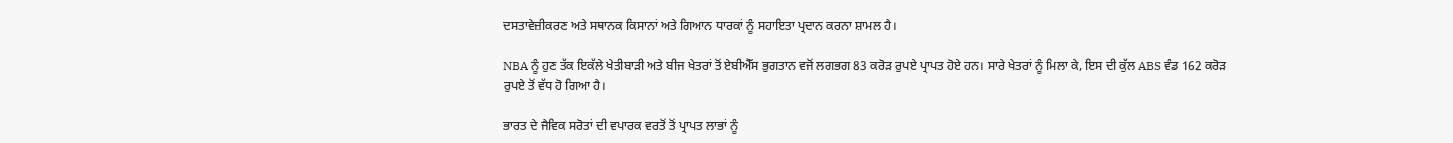ਦਸਤਾਵੇਜ਼ੀਕਰਣ ਅਤੇ ਸਥਾਨਕ ਕਿਸਾਨਾਂ ਅਤੇ ਗਿਆਨ ਧਾਰਕਾਂ ਨੂੰ ਸਹਾਇਤਾ ਪ੍ਰਦਾਨ ਕਰਨਾ ਸ਼ਾਮਲ ਹੈ।

NBA ਨੂੰ ਹੁਣ ਤੱਕ ਇਕੱਲੇ ਖੇਤੀਬਾੜੀ ਅਤੇ ਬੀਜ ਖੇਤਰਾਂ ਤੋਂ ਏਬੀਐੱਸ ਭੁਗਤਾਨ ਵਜੋਂ ਲਗਭਗ 83 ਕਰੋੜ ਰੁਪਏ ਪ੍ਰਾਪਤ ਹੋਏ ਹਨ। ਸਾਰੇ ਖੇਤਰਾਂ ਨੂੰ ਮਿਲਾ ਕੇ, ਇਸ ਦੀ ਕੁੱਲ ABS ਵੰਡ 162 ਕਰੋੜ ਰੁਪਏ ਤੋਂ ਵੱਧ ਹੋ ਗਿਆ ਹੈ।

ਭਾਰਤ ਦੇ ਜੈਵਿਕ ਸਰੋਤਾਂ ਦੀ ਵਪਾਰਕ ਵਰਤੋਂ ਤੋਂ ਪ੍ਰਾਪਤ ਲਾਭਾਂ ਨੂੰ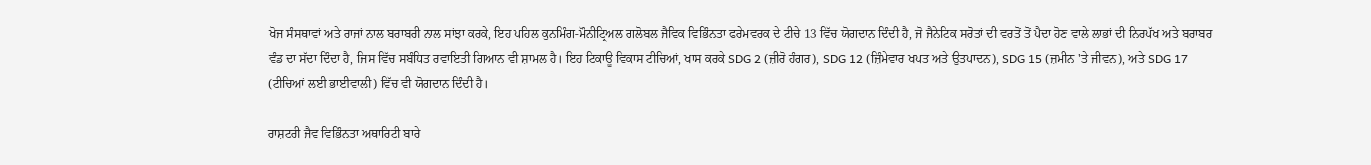ਖੋਜ ਸੰਸਥਾਵਾਂ ਅਤੇ ਰਾਜਾਂ ਨਾਲ ਬਰਾਬਰੀ ਨਾਲ ਸਾਂਝਾ ਕਰਕੇ, ਇਹ ਪਹਿਲ ਕੁਨਮਿੰਗ-ਮੌਨੀਟ੍ਰਿਅਲ ਗਲੋਬਲ ਜੈਵਿਕ ਵਿਭਿੰਨਤਾ ਫਰੇਮਵਰਕ ਦੇ ਟੀਚੇ 13 ਵਿੱਚ ਯੋਗਦਾਨ ਦਿੰਦੀ ਹੈ, ਜੋ ਜੈਨੇਟਿਕ ਸਰੋਤਾਂ ਦੀ ਵਰਤੋਂ ਤੋਂ ਪੈਦਾ ਹੋਣ ਵਾਲੇ ਲਾਭਾਂ ਦੀ ਨਿਰਪੱਖ ਅਤੇ ਬਰਾਬਰ ਵੰਡ ਦਾ ਸੱਦਾ ਦਿੰਦਾ ਹੈ, ਜਿਸ ਵਿੱਚ ਸਬੰਧਿਤ ਰਵਾਇਤੀ ਗਿਆਨ ਵੀ ਸ਼ਾਮਲ ਹੈ। ਇਹ ਟਿਕਾਊ ਵਿਕਾਸ ਟੀਚਿਆਂ, ਖਾਸ ਕਰਕੇ SDG 2 (ਜ਼ੀਰੋ ਹੰਗਰ), SDG 12 (ਜ਼ਿੰਮੇਵਾਰ ਖਪਤ ਅਤੇ ਉਤਪਾਦਨ), SDG 15 (ਜ਼ਮੀਨ 'ਤੇ ਜੀਵਨ), ਅਤੇ SDG 17 (ਟੀਚਿਆਂ ਲਈ ਭਾਈਵਾਲੀ) ਵਿੱਚ ਵੀ ਯੋਗਦਾਨ ਦਿੰਦੀ ਹੈ।

ਰਾਸ਼ਟਰੀ ਜੈਵ ਵਿਭਿੰਨਤਾ ਅਥਾਰਿਟੀ ਬਾਰੇ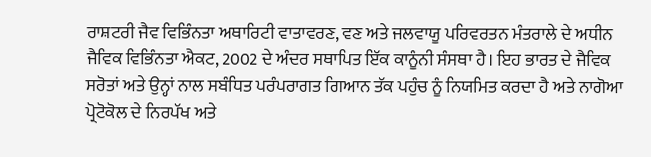ਰਾਸ਼ਟਰੀ ਜੈਵ ਵਿਭਿੰਨਤਾ ਅਥਾਰਿਟੀ ਵਾਤਾਵਰਣ, ਵਣ ਅਤੇ ਜਲਵਾਯੂ ਪਰਿਵਰਤਨ ਮੰਤਰਾਲੇ ਦੇ ਅਧੀਨ ਜੈਵਿਕ ਵਿਭਿੰਨਤਾ ਐਕਟ, 2002 ਦੇ ਅੰਦਰ ਸਥਾਪਿਤ ਇੱਕ ਕਾਨੂੰਨੀ ਸੰਸਥਾ ਹੈ। ਇਹ ਭਾਰਤ ਦੇ ਜੈਵਿਕ ਸਰੋਤਾਂ ਅਤੇ ਉਨ੍ਹਾਂ ਨਾਲ ਸਬੰਧਿਤ ਪਰੰਪਰਾਗਤ ਗਿਆਨ ਤੱਕ ਪਹੁੰਚ ਨੂੰ ਨਿਯਮਿਤ ਕਰਦਾ ਹੈ ਅਤੇ ਨਾਗੋਆ ਪ੍ਰੋਟੋਕੋਲ ਦੇ ਨਿਰਪੱਖ ਅਤੇ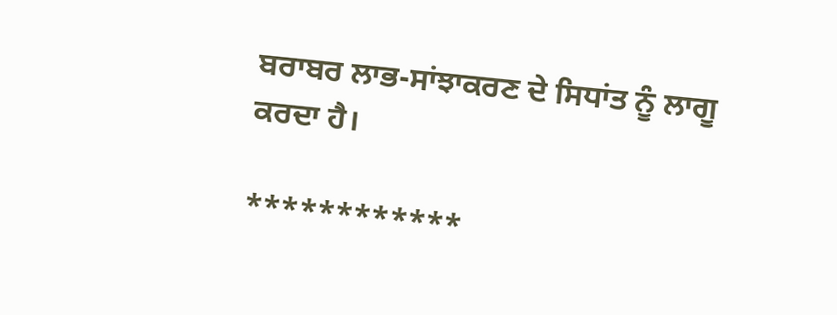ਬਰਾਬਰ ਲਾਭ-ਸਾਂਝਾਕਰਣ ਦੇ ਸਿਧਾਂਤ ਨੂੰ ਲਾਗੂ ਕਰਦਾ ਹੈ।

************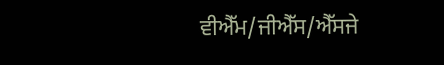ਵੀਐੱਮ/ਜੀਐੱਸ/ਐੱਸਜੇ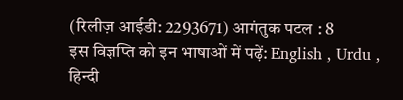(रिलीज़ आईडी: 2293671) आगंतुक पटल : 8
इस विज्ञप्ति को इन भाषाओं में पढ़ें: English , Urdu , हिन्दी